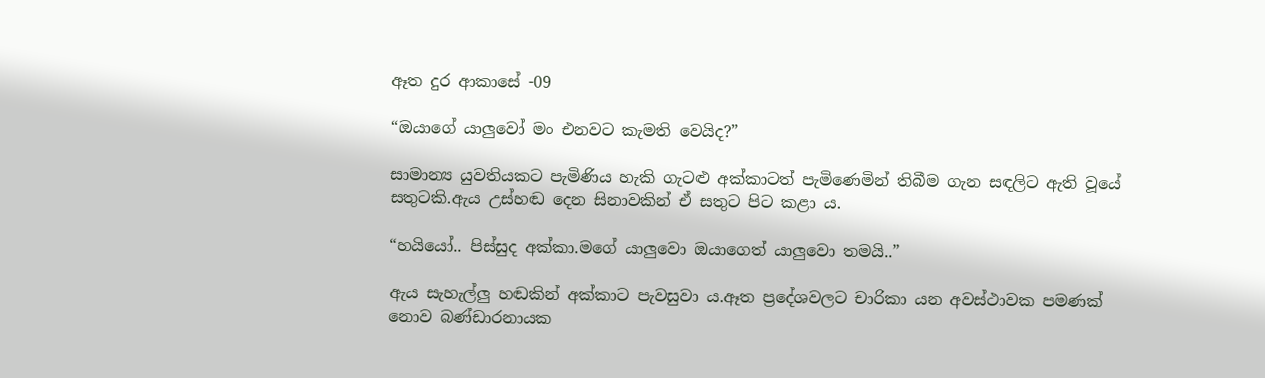ඈත දුර ආකාසේ -09

“ඔයාගේ යාලුවෝ මං එනවට කැමති වෙයිද?”

සාමාන්‍ය යුවතියකට පැමිණිය හැකි ගැටළු අක්කාටත් පැමිණෙමින් තිබීම ගැන සඳලිට ඇති වූයේ සතුටකි.ඇය උස්හඬ දෙන සිනාවකින් ඒ සතුට පිට කළා ය.

“හයියෝ.. පිස්සුද අක්කා.මගේ යාලුවො ඔයාගෙත් යාලුවො තමයි..”

ඇය සැහැල්ලු හඬකින් අක්කාට පැවසුවා ය.ඈත ප්‍රදේශවලට චාරිකා යන අවස්ථාවක පමණක් නොව බණ්ඩාරනායක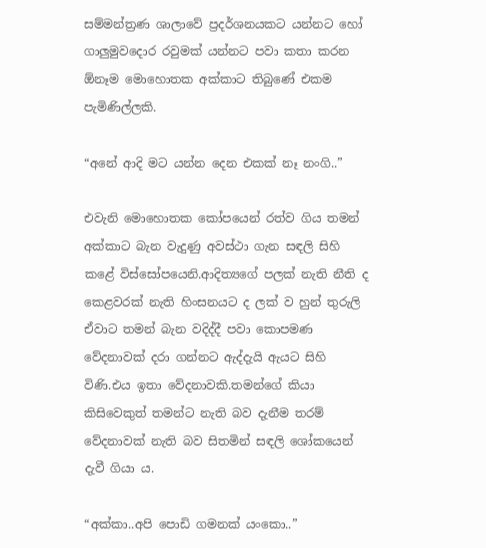සම්මන්ත්‍රණ ශාලාවේ ප්‍රදර්ශනයකට යන්නට හෝ ගාලුමුවදොර රවුමක් යන්නට පවා කතා කරන ඕනෑම මොහොතක අක්කාට තිබුණේ එකම පැමිණිල්ලකි.

“අනේ ආදි මට යන්න දෙන එකක් නෑ නංගි..”

එවැනි මොහොතක කෝපයෙන් රත්ව ගිය තමන් අක්කාට බැන වැදුණු අවස්ථා ගැන සඳලි සිහි කළේ විස්සෝපයෙනි.ආදිත්‍යගේ පලක් නැති නීති ද කෙළවරක් නැති හිංසනයට ද ලක් ව හුන් තුරුලි ඒවාට තමන් බැන වදිද්දී පවා කොපමණ වේදනාවක් දරා ගන්නට ඇද්දැයි ඇයට සිහි විණි.එය ඉතා වේදනාවකි.තමන්ගේ කියා කිසිවෙකුත් තමන්ට නැති බව දැනීම තරම් වේදනාවක් නැති බව සිතමින් සඳලි ශෝකයෙන් දැවී ගියා ය.

“අක්කා..අපි පොඩි ගමනක් යංකො..”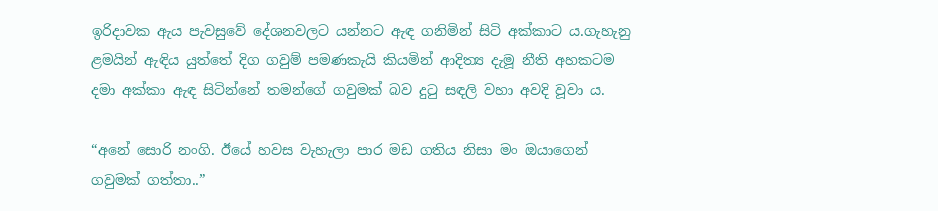ඉරිදාවක ඇය පැවසුවේ දේශනවලට යන්නට ඇඳ ගනිමින් සිටි අක්කාට ය.ගැහැනු ළමයින් ඇඳිය යුත්තේ දිග ගවුම් පමණකැයි කියමින් ආදිත්‍ය දැමූ නීති අහකටම දමා අක්කා ඇඳ සිටින්නේ තමන්ගේ ගවුමක් බව දුටු සඳලි වහා අවදි වූවා ය.

“අනේ සොරි නංගි. ඊයේ හවස වැහැලා පාර මඩ ගතිය නිසා මං ඔයාගෙන් ගවුමක් ගත්තා..”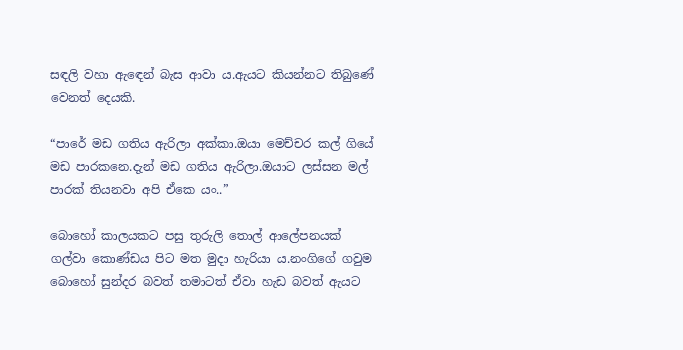සඳලි වහා ඇඳෙන් බැස ආවා ය.ඇයට කියන්නට තිබුණේ වෙනත් දෙයකි.

“පාරේ මඩ ගතිය ඇරිලා අක්කා.ඔයා මෙච්චර කල් ගියේ මඩ පාරකනෙ.දැන් මඩ ගතිය ඇරිලා.ඔයාට ලස්සන මල් පාරක් තියනවා අපි ඒකෙ යං..”

බොහෝ කාලයකට පසු තුරුලි තොල් ආලේපනයක් ගල්වා කොණ්ඩය පිට මත මුදා හැරියා ය.නංගිගේ ගවුම බොහෝ සුන්දර බවත් තමාටත් ඒවා හැඩ බවත් ඇයට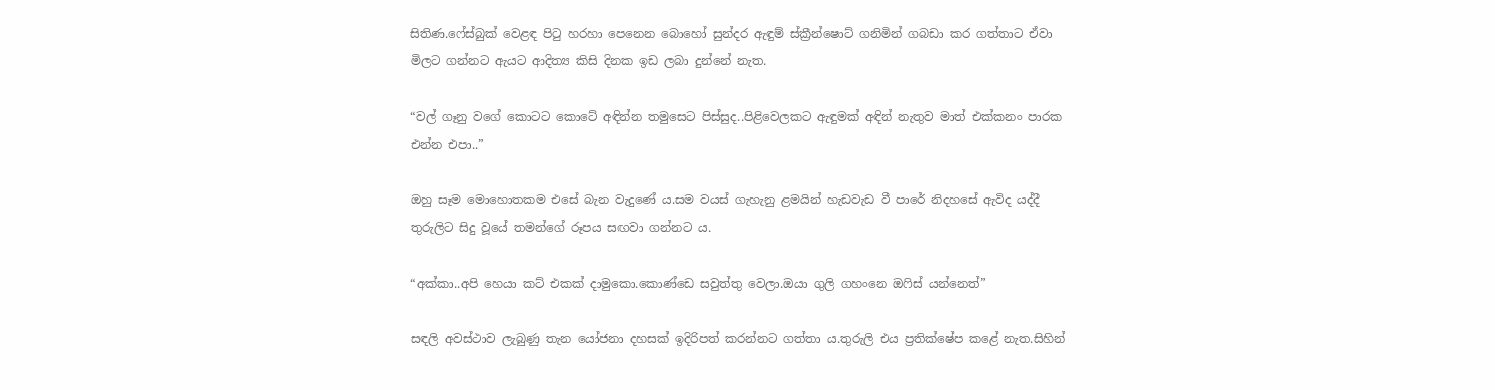සිතිණ.ෆේස්බුක් වෙළඳ පිටු හරහා පෙනෙන බොහෝ සුන්දර ඇඳුම් ස්ක්‍රීන්ෂොට් ගනිමින් ගබඩා කර ගත්තාට ඒවා මිලට ගන්නට ඇයට ආදිත්‍ය කිසි දිනක ඉඩ ලබා දුන්නේ නැත.

“වල් ගෑනු වගේ කොටට කොටේ අඳින්න තමුසෙට පිස්සුද..පිළිවෙලකට ඇඳුමක් අඳින් නැතුව මාත් එක්කනං පාරක එන්න එපා..”

ඔහු සෑම මොහොතකම එසේ බැන වැදුණේ ය.සම වයස් ගැහැනු ළමයින් හැඩවැඩ වී පාරේ නිදහසේ ඇවිද යද්දී තුරුලිට සිදු වූයේ තමන්ගේ රූපය සඟවා ගන්නට ය.

“අක්කා..අපි හෙයා කට් එකක් දාමුකො.කොණ්ඩෙ සවුත්තු වෙලා.ඔයා ගුලි ගහංනෙ ඔෆිස් යන්නෙත්”

සඳලි අවස්ථාව ලැබුණු තැන යෝජනා දහසක් ඉදිරිපත් කරන්නට ගත්තා ය.තුරුලි එය ප්‍රතික්ෂේප කළේ නැත.සිහින්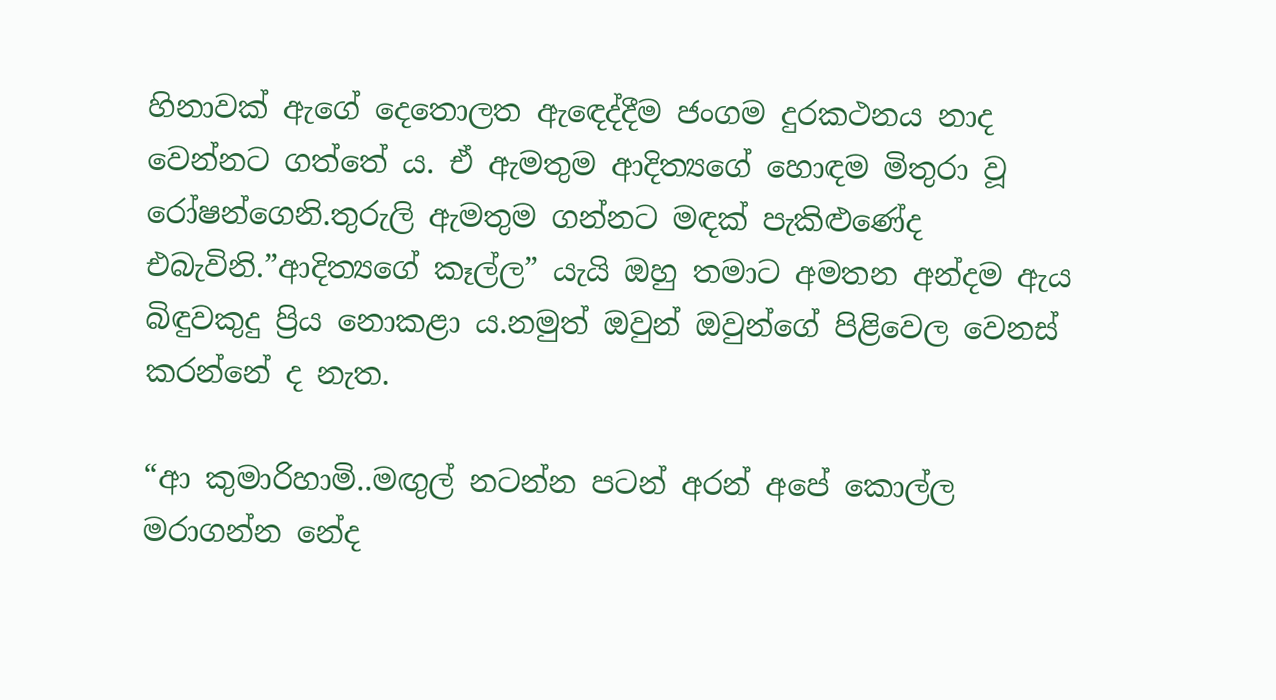හිනාවක් ඇගේ දෙතොලත ඇඳෙද්දීම ජංගම දුරකථනය නාද වෙන්නට ගත්තේ ය. ඒ ඇමතුම ආදිත්‍යගේ හොඳම මිතුරා වූ රෝෂන්ගෙනි.තුරුලි ඇමතුම ගන්නට මඳක් පැකිළුණේද එබැවිනි.”ආදිත්‍යගේ කෑල්ල” යැයි ඔහු තමාට අමතන අන්දම ඇය බිඳුවකුදු ප්‍රිය නොකළා ය.නමුත් ඔවුන් ඔවුන්ගේ පිළිවෙල වෙනස් කරන්නේ ද නැත.

“ආ කුමාරිහාමි..මඟුල් නටන්න පටන් අරන් අපේ කොල්ල මරාගන්න නේද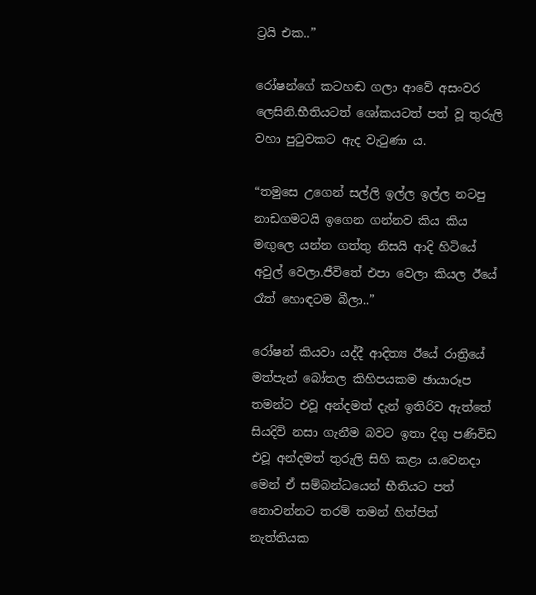ට්‍රයි එක..”

රෝෂන්ගේ කටහඬ ගලා ආවේ අසංවර ලෙසිනි.භීතියටත් ශෝකයටත් පත් වූ තුරුලි වහා පුටුවකට ඇද වැටුණා ය.

“තමුසෙ උගෙන් සල්ලි ඉල්ල ඉල්ල නටපු නාඩගමටයි ඉගෙන ගන්නව කිය කිය මඟුලෙ යන්න ගත්තු නිසයි ආදි හිටියේ අවුල් වෙලා.ජීවිතේ එපා වෙලා කියල ඊයේ රෑත් හොඳටම බීලා..”

රෝෂන් කියවා යද්දී ආදිත්‍ය ඊයේ රාත්‍රියේ මත්පැන් බෝතල කිහිපයකම ඡායාරූප තමන්ට එවූ අන්දමත් දැන් ඉතිරිව ඇත්තේ සියදිවි නසා ගැනීම බවට ඉතා දිගු පණිවිඩ එවූ අන්දමත් තුරුලි සිහි කළා ය.වෙනදා මෙන් ඒ සම්බන්ධයෙන් භීතියට පත් නොවන්නට තරම් තමන් හිත්පිත් නැත්තියක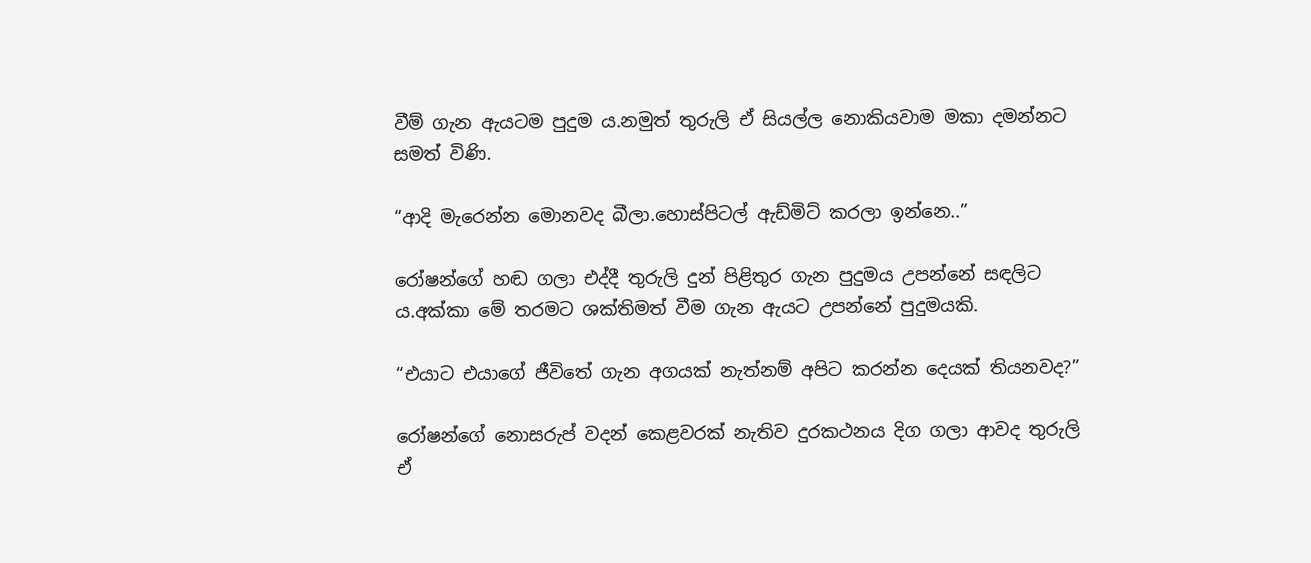වීම් ගැන ඇයටම පුදුම ය.නමුත් තුරුලි ඒ සියල්ල නොකියවාම මකා දමන්නට සමත් විණි.

“ආදි මැරෙන්න මොනවද බීලා.හොස්පිටල් ඇඩ්මිට් කරලා ඉන්නෙ..”

රෝෂන්ගේ හඬ ගලා එද්දී තුරුලි දුන් පිළිතුර ගැන පුදුමය උපන්නේ සඳලිට ය.අක්කා මේ තරමට ශක්තිමත් වීම ගැන ඇයට උපන්නේ පුදුමයකි.

“එයාට එයාගේ ජීවිතේ ගැන අගයක් නැත්නම් අපිට කරන්න දෙයක් තියනවද?”

රෝෂන්ගේ නොසරුප් වදන් කෙළවරක් නැතිව දුරකථනය දිග ගලා ආවද තුරුලි ඒ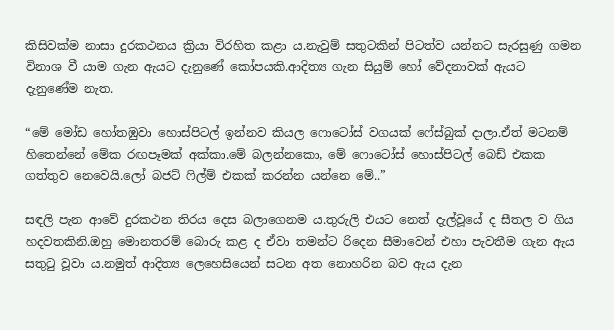කිසිවක්ම නාසා දුරකථනය ක්‍රියා විරහිත කළා ය.නැවුම් සතුටකින් පිටත්ව යන්නට සැරසුණු ගමන විනාශ වී යාම ගැන ඇයට දැනුණේ කෝපයකි.ආදිත්‍ය ගැන සියුම් හෝ වේදනාවක් ඇයට දැනුණේම නැත.

“මේ මෝඩ හෝතඹුවා හොස්පිටල් ඉන්නව කියල ෆොටෝස් වගයක් ෆේස්බුක් දාලා.ඒත් මටනම් හිතෙන්නේ මේක රඟපෑමක් අක්කා.මේ බලන්නකො, මේ ෆොටෝස් හොස්පිටල් බෙඩ් එකක ගත්තුව නෙවෙයි.ලෝ බජට් ෆිල්ම් එකක් කරන්න යන්නෙ මේ..”

සඳලි පැන ආවේ දුරකථන තිරය දෙස බලාගෙනම ය.තුරුලි එයට නෙත් දැල්වූයේ ද සීතල ව ගිය හදවතකිනි.ඔහු මොනතරම් බොරු කළ ද ඒවා තමන්ට රිදෙන සීමාවෙන් එහා පැවතීම ගැන ඇය සතුටු වූවා ය.නමුත් ආදිත්‍ය ලෙහෙසියෙන් සටන අත නොහරින බව ඇය දැන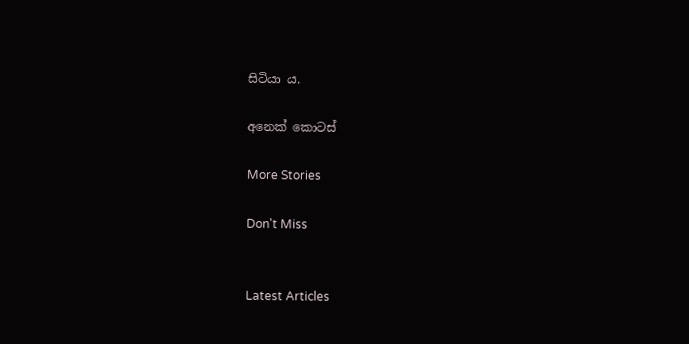සිටියා ය.

අනෙක් කොටස්

More Stories

Don't Miss


Latest Articles